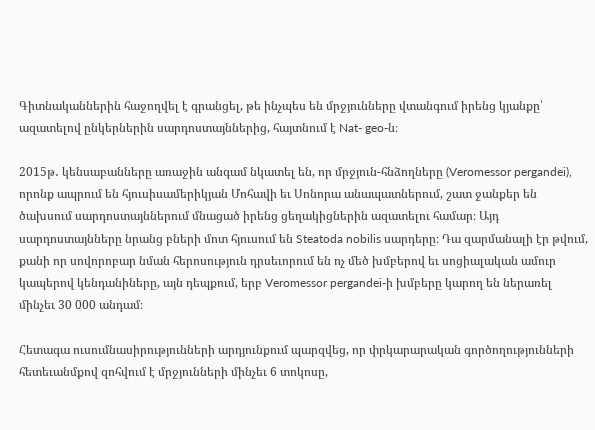Գիտնականներին հաջողվել է գրանցել, թե ինչպես են մրջյունները վտանգում իրենց կյանքը՝ ազատելով ընկերներին սարդոստայններից, հայտնում է Nat- geo-ն։

2015թ․ կենսաբանները առաջին անգամ նկատել են, որ մրջյուն-հնձողները (Veromessor pergandei), որոնք ապրում են հյուսիսամերիկյան Մոհավի եւ Սոնորա անապատներում, շատ ջանքեր են ծախսում սարդոստայններում մնացած իրենց ցեղակիցներին ազատելու համար։ Այդ սարդոստայնները նրանց բների մոտ հյուսում են Steatoda nobilis սարդերը։ Դա զարմանալի էր թվում, քանի որ սովորոբար նման հերոսություն դրսեւորում են ոչ մեծ խմբերով եւ սոցիալական ամուր կապերով կենդանիները, այն դեպքում, երբ Veromessor pergandei-ի խմբերը կարող են ներառել մինչեւ 30 000 անդամ։

Հետագա ուսումնասիրությունների արդյունքում պարզվեց, որ փրկարարական գործողությունների հետեւանմքով զոհվում է մրջյունների մինչեւ 6 տոկոսը,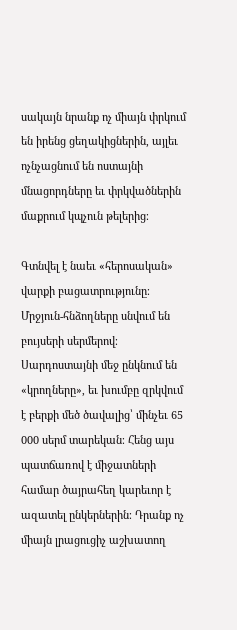սակայն նրանք ոչ միայն փրկում են իրենց ցեղակիցներին, այլեւ ոչնչացնում են ոստայնի մնացորդները եւ փրկվածներին մաքրում կպչուն թելերից։

Գտնվել է նաեւ «հերոսական» վարքի բացատրությունը։ Մրջյուն-հնձողները սնվում են բույսերի սերմերով։ Սարդոստայնի մեջ ընկնում են «կրողները», եւ խումբը զրկվում է բերքի մեծ ծավալից՝ մինչեւ 65 000 սերմ տարեկան։ Հենց այս պատճառով է միջատների համար ծայրահեղ կարեւոր է ազատել ընկերներին։ Դրանք ոչ միայն լրացուցիչ աշխատող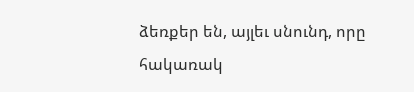ձեռքեր են, այլեւ սնունդ, որը հակառակ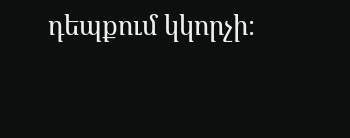դեպքում կկորչի։